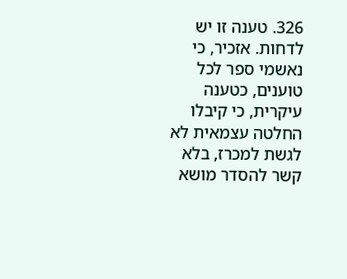326. טענה זו יש לדחות. אזכיר, כי נאשמי ספר לכל טוענים, כטענה עיקרית, כי קיבלו החלטה עצמאית לא לגשת למכרז, בלא קשר להסדר מושא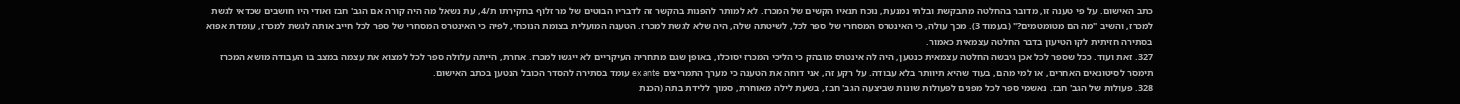כתב האישום. על פי טענה זו, מדובר בהחלטה מתבקשת ובלתי נמנעת, נוכח תנאיו הקשים של המכרז. לא למותר להפנות בהקשר זה לדבריו הבוטים של מר זלוף בחקירתו ת/4, עת נשאל מה היה קורה אם הגב' חבז ואודי היו חושבים שכדאי לגשת למכרז, והשיב "מה הם מטומטמים?" (בעמוד 3). מכך עולה, כי האינטרס המסחרי של ספר לכל, לשיטתה שלה, היה שלא לגשת למכרז. הטענה המועלית בצומת הנוכחי, לפיה כי האינטרס המסחרי של ספר לכל חייב אותה לגשת למכרז, עומדת אפוא בסתירה חזיתית לקו הטיעון בדבר החלטה עצמאית כאמור.
327. זאת ועוד. ככל שספר לכל אכן גיבשה החלטה עצמאית כנטען, היה לה אינטרס מובהק כי הליכי המכרז יסוכלו, באופן שגם מתחריה העיקריים לא ייגשו למכרז. אחרת, הייתה עלולה ספר לכל למצוא את עצמה במצב בו העבודה מושא המכרז תימסר לסיטונאים האחרים, או למי מהם, בעוד שהיא תיוותר בלא עבודה. על רקע זה, אני דוחה את הטענה כי מערך התמריצים ex ante עומד בסתירה להסדר הכובל הנטען בכתב האישום.
328. פעולות של הגב' חבז. נאשמי ספר לכל מפנים לפעולות שונות שביצעה הגב' חבז, בשעת לילה מאוחרת, סמוך ללידת בתה (הכנת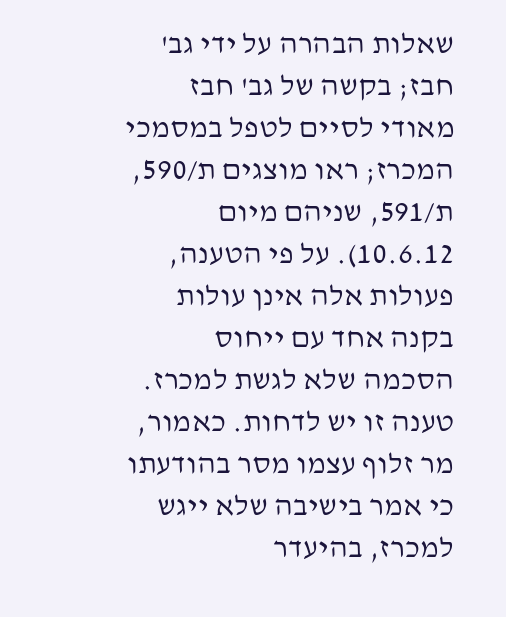שאלות הבהרה על ידי גב' חבז; בקשה של גב' חבז מאודי לסיים לטפל במסמכי המכרז; ראו מוצגים ת/590, ת/591, שניהם מיום 10.6.12). על פי הטענה, פעולות אלה אינן עולות בקנה אחד עם ייחוס הסכמה שלא לגשת למכרז. טענה זו יש לדחות. כאמור, מר זלוף עצמו מסר בהודעתו כי אמר בישיבה שלא ייגש למכרז, בהיעדר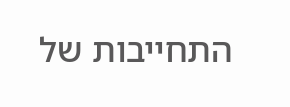התחייבות של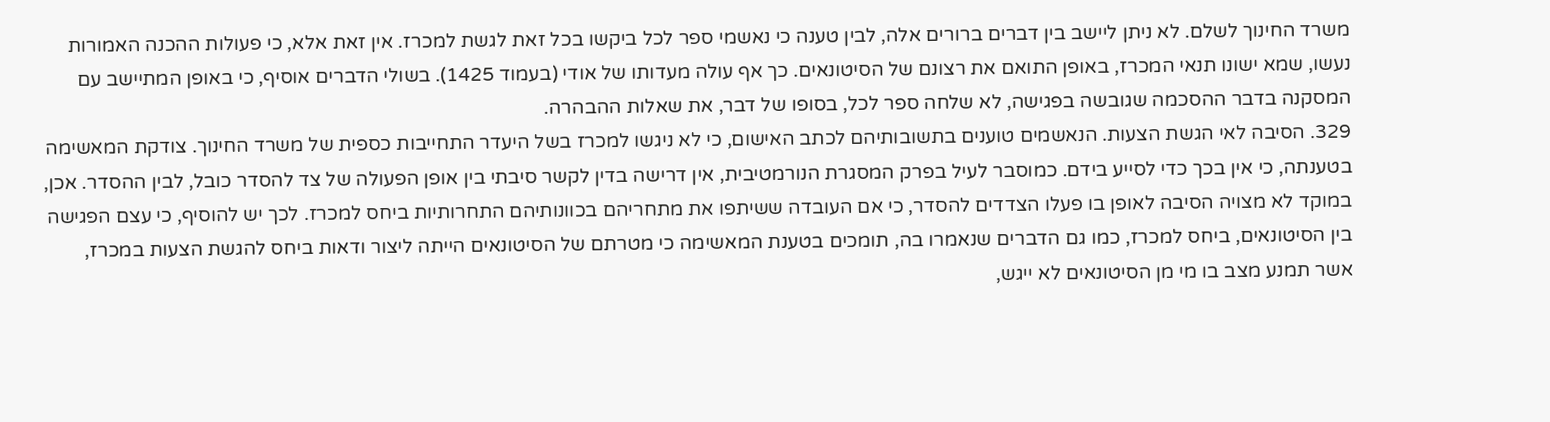משרד החינוך לשלם. לא ניתן ליישב בין דברים ברורים אלה, לבין טענה כי נאשמי ספר לכל ביקשו בכל זאת לגשת למכרז. אין זאת אלא, כי פעולות ההכנה האמורות נעשו, שמא ישונו תנאי המכרז, באופן התואם את רצונם של הסיטונאים. כך אף עולה מעדותו של אודי (בעמוד 1425). בשולי הדברים אוסיף, כי באופן המתיישב עם המסקנה בדבר ההסכמה שגובשה בפגישה, לא שלחה ספר לכל, בסופו של דבר, את שאלות ההבהרה.
329. הסיבה לאי הגשת הצעות. הנאשמים טוענים בתשובותיהם לכתב האישום, כי לא ניגשו למכרז בשל היעדר התחייבות כספית של משרד החינוך. צודקת המאשימה בטענתה, כי אין בכך כדי לסייע בידם. כמוסבר לעיל בפרק המסגרת הנורמטיבית, אין דרישה בדין לקשר סיבתי בין אופן הפעולה של צד להסדר כובל, לבין ההסדר. אכן, במוקד לא מצויה הסיבה לאופן בו פעלו הצדדים להסדר, כי אם העובדה ששיתפו את מתחריהם בכוונותיהם התחרותיות ביחס למכרז. לכך יש להוסיף, כי עצם הפגישה בין הסיטונאים, ביחס למכרז, כמו גם הדברים שנאמרו בה, תומכים בטענת המאשימה כי מטרתם של הסיטונאים הייתה ליצור ודאות ביחס להגשת הצעות במכרז, אשר תמנע מצב בו מי מן הסיטונאים לא ייגש,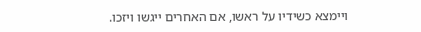ויימצא כשידיו על ראשו, אם האחרים ייגשו ויזכו.